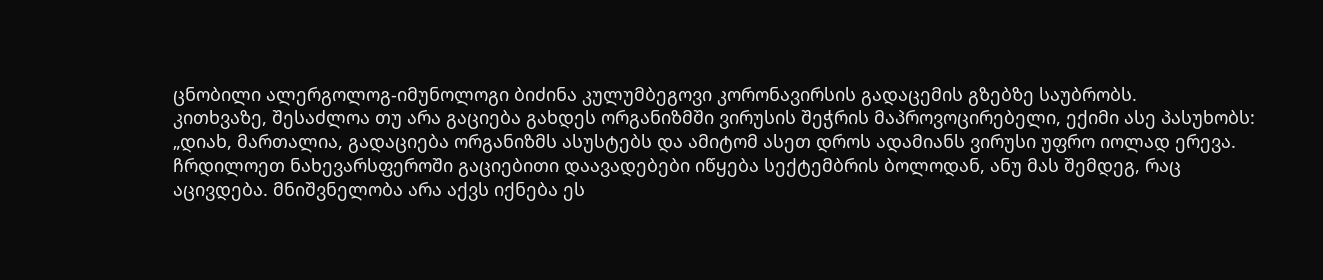ცნობილი ალერგოლოგ-იმუნოლოგი ბიძინა კულუმბეგოვი კორონავირსის გადაცემის გზებზე საუბრობს.
კითხვაზე, შესაძლოა თუ არა გაციება გახდეს ორგანიზმში ვირუსის შეჭრის მაპროვოცირებელი, ექიმი ასე პასუხობს:
„დიახ, მართალია, გადაციება ორგანიზმს ასუსტებს და ამიტომ ასეთ დროს ადამიანს ვირუსი უფრო იოლად ერევა. ჩრდილოეთ ნახევარსფეროში გაციებითი დაავადებები იწყება სექტემბრის ბოლოდან, ანუ მას შემდეგ, რაც აცივდება. მნიშვნელობა არა აქვს იქნება ეს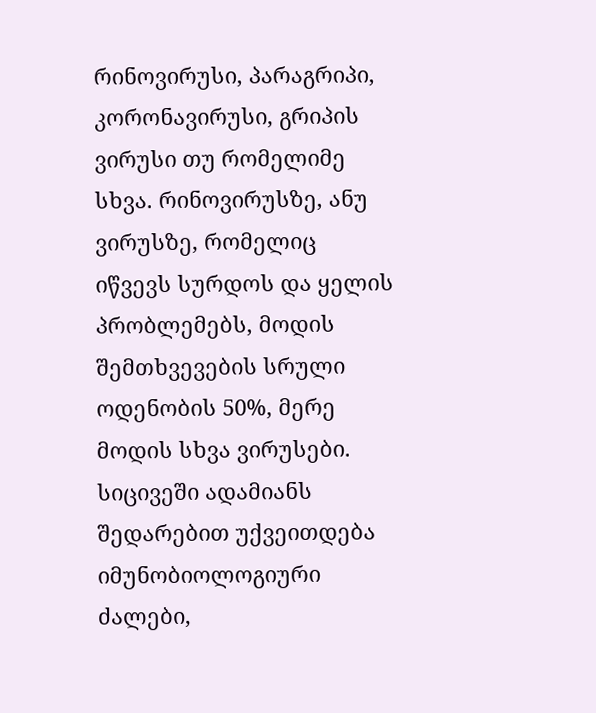რინოვირუსი, პარაგრიპი, კორონავირუსი, გრიპის ვირუსი თუ რომელიმე სხვა. რინოვირუსზე, ანუ ვირუსზე, რომელიც იწვევს სურდოს და ყელის პრობლემებს, მოდის შემთხვევების სრული ოდენობის 50%, მერე მოდის სხვა ვირუსები. სიცივეში ადამიანს შედარებით უქვეითდება იმუნობიოლოგიური ძალები,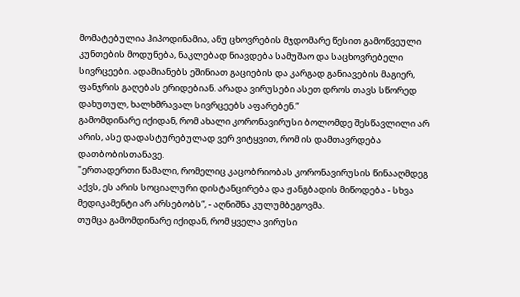მომატებულია ჰიპოდინამია, ანუ ცხოვრების მჯდომარე წესით გამოწვეული კუნთების მოდუნება, ნაკლებად ნიავდება სამუშაო და საცხოვრებელი სივრცეები. ადამიანებს ეშინიათ გაციების და კარგად განიავების მაგიერ, ფანჯრის გაღებას ერიდებიან. არადა ვირუსები ასეთ დროს თავს სწორედ დახუთულ, ხალხმრავალ სივრცეებს აფარებენ.“
გამომდინარე იქიდან, რომ ახალი კორონავირუსი ბოლომდე შესწავლილი არ არის, ასე დადასტურებულად ვერ ვიტყვით, რომ ის დამთავრდება დათბობისთანავე.
"ერთადერთი წამალი, რომელიც კაცობრიობას კორონავირუსის წინააღმდეგ აქვს, ეს არის სოციალური დისტანცირება და ჟანგბადის მიწოდება - სხვა მედიკამენტი არ არსებობს“, - აღნიშნა კულუმბეგოვმა.
თუმცა გამომდინარე იქიდან, რომ ყველა ვირუსი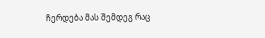ჩერდება მას შემდეგ რაც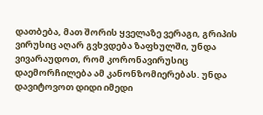დათბება, მათ შორის ყველაზე ვერაგი, გრიპის ვირუსიც აღარ გვხვდება ზაფხულში, უნდა ვივარაუდოთ, რომ კორონავირუსიც დაემორჩილება ამ კანონზომიერებას. უნდა დავიტოვოთ დიდი იმედი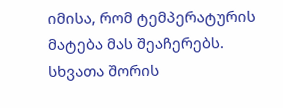იმისა, რომ ტემპერატურის მატება მას შეაჩერებს.
სხვათა შორის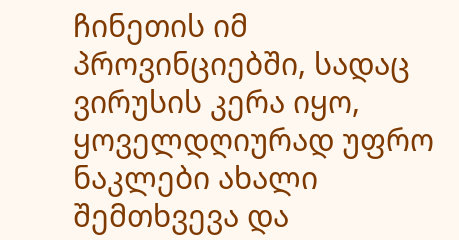ჩინეთის იმ პროვინციებში, სადაც ვირუსის კერა იყო, ყოველდღიურად უფრო ნაკლები ახალი შემთხვევა და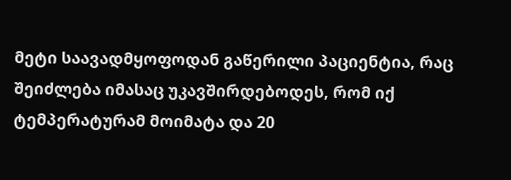მეტი საავადმყოფოდან გაწერილი პაციენტია, რაც შეიძლება იმასაც უკავშირდებოდეს, რომ იქ ტემპერატურამ მოიმატა და 20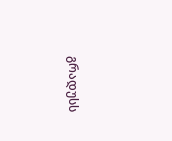გრადუსს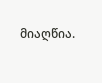მიაღწია.